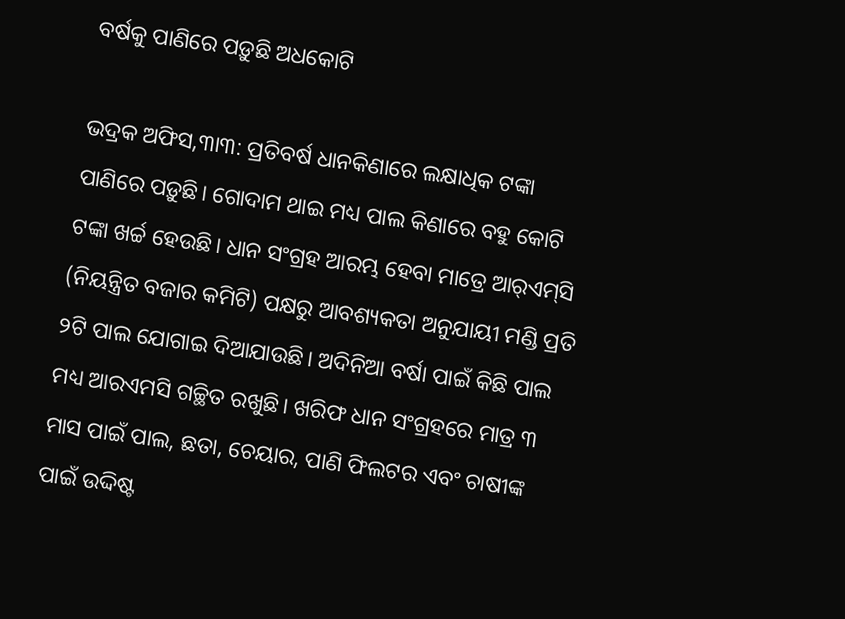ବର୍ଷକୁ ପାଣିରେ ପଡ଼ୁଛି ଅଧକୋଟି

ଭଦ୍ରକ ଅଫିସ,୩ା୩: ପ୍ରତିବର୍ଷ ଧାନକିଣାରେ ଲକ୍ଷାଧିକ ଟଙ୍କା ପାଣିରେ ପଡ଼ୁଛି। ଗୋଦାମ ଥାଇ ମଧ୍ୟ ପାଲ କିଣାରେ ବହୁ କୋଟି ଟଙ୍କା ଖର୍ଚ୍ଚ ହେଉଛି। ଧାନ ସଂଗ୍ରହ ଆରମ୍ଭ ହେବା ମାତ୍ରେ ଆର୍‌ଏମ୍‌ସି (ନିୟନ୍ତ୍ରିତ ବଜାର କମିଟି) ପକ୍ଷରୁ ଆବଶ୍ୟକତା ଅନୁଯାୟୀ ମଣ୍ଡି ପ୍ରତି ୨ଟି ପାଲ ଯୋଗାଇ ଦିଆଯାଉଛି। ଅଦିନିଆ ବର୍ଷା ପାଇଁ କିଛି ପାଲ ମଧ୍ୟ ଆରଏମସି ଗଚ୍ଛିତ ରଖୁଛି। ଖରିଫ ଧାନ ସଂଗ୍ରହରେ ମାତ୍ର ୩ ମାସ ପାଇଁ ପାଲ, ଛତା, ଚେୟାର, ପାଣି ଫିଲଟର ଏବଂ ଚାଷୀଙ୍କ ପାଇଁ ଉଦ୍ଦିଷ୍ଟ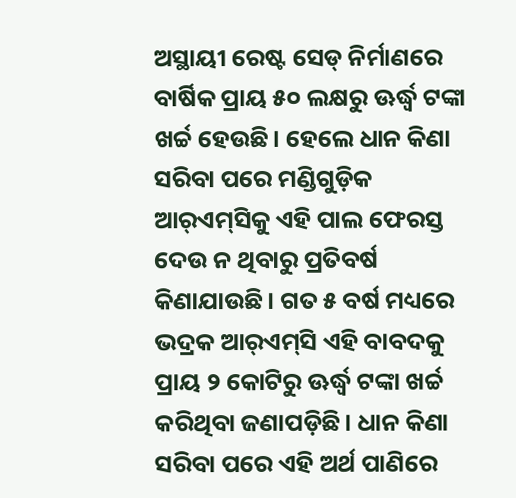ଅସ୍ଥାୟୀ ରେଷ୍ଟ ସେଡ୍‌ ନିର୍ମାଣରେ ବାର୍ଷିକ ପ୍ରାୟ ୫୦ ଲକ୍ଷରୁ ଊର୍ଦ୍ଧ୍ୱ ଟଙ୍କା ଖର୍ଚ୍ଚ ହେଉଛି। ହେଲେ ଧାନ କିଣା ସରିବା ପରେ ମଣ୍ଡିଗୁଡ଼ିକ ଆର୍‌ଏମ୍‌ସିକୁ ଏହି ପାଲ ଫେରସ୍ତ ଦେଉ ନ ଥିବାରୁ ପ୍ରତିବର୍ଷ କିଣାଯାଉଛି। ଗତ ୫ ବର୍ଷ ମଧ୍ୟରେ ଭଦ୍ରକ ଆର୍‌ଏମ୍‌ସି ଏହି ବାବଦକୁ ପ୍ରାୟ ୨ କୋଟିରୁ ଊର୍ଦ୍ଧ୍ୱ ଟଙ୍କା ଖର୍ଚ୍ଚ କରିଥିବା ଜଣାପଡ଼ିଛି। ଧାନ କିଣା ସରିବା ପରେ ଏହି ଅର୍ଥ ପାଣିରେ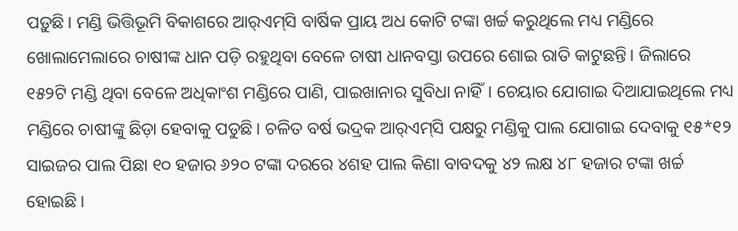ପଡ଼ୁଛି। ମଣ୍ଡି ଭିତ୍ତିଭୂମି ବିକାଶରେ ଆର୍‌ଏମ୍‌ସି ବାର୍ଷିକ ପ୍ରାୟ ଅଧ କୋଟି ଟଙ୍କା ଖର୍ଚ୍ଚ କରୁଥିଲେ ମଧ୍ୟ ମଣ୍ଡିରେ ଖୋଲାମେଲାରେ ଚାଷୀଙ୍କ ଧାନ ପଡ଼ି ରହୁଥିବା ବେଳେ ଚାଷୀ ଧାନବସ୍ତା ଉପରେ ଶୋଇ ରାତି କାଟୁଛନ୍ତି। ଜିଲାରେ ୧୫୨ଟି ମଣ୍ଡି ଥିବା ବେଳେ ଅଧିକାଂଶ ମଣ୍ଡିରେ ପାଣି, ପାଇଖାନାର ସୁବିଧା ନାହିଁ। ଚେୟାର ଯୋଗାଇ ଦିଆଯାଇଥିଲେ ମଧ୍ୟ ମଣ୍ଡିରେ ଚାଷୀଙ୍କୁ ଛିଡ଼ା ହେବାକୁ ପଡୁଛି। ଚଳିତ ବର୍ଷ ଭଦ୍ରକ ଆର୍‌ଏମ୍‌ସି ପକ୍ଷରୁ ମଣ୍ଡିକୁ ପାଲ ଯୋଗାଇ ଦେବାକୁ ୧୫*୧୨ ସାଇଜର ପାଲ ପିଛା ୧୦ ହଜାର ୬୨୦ ଟଙ୍କା ଦରରେ ୪ଶହ ପାଲ କିଣା ବାବଦକୁ ୪୨ ଲକ୍ଷ ୪୮ ହଜାର ଟଙ୍କା ଖର୍ଚ୍ଚ ହୋଇଛି।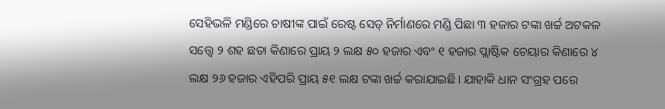ସେହିଭଳି ମଣ୍ଡିରେ ଚାଷୀଙ୍କ ପାଇଁ ରେଷ୍ଟ ସେଡ୍‌ ନିର୍ମାଣରେ ମଣ୍ଡି ପିଛା ୩ ହଜାର ଟଙ୍କା ଖର୍ଚ୍ଚ ଅଟକଳ ସତ୍ତ୍ୱେ ୨ ଶହ ଛତା କିଣାରେ ପ୍ରାୟ ୨ ଲକ୍ଷ ୫୦ ହଜାର ଏବଂ ୧ ହଜାର ପ୍ଲାଷ୍ଟିକ ଚେୟାର କିଣାରେ ୪ ଲକ୍ଷ ୨୬ ହଜାର ଏହିପରି ପ୍ରାୟ ୫୧ ଲକ୍ଷ ଟଙ୍କା ଖର୍ଚ୍ଚ କରାଯାଇଛି। ଯାହାକି ଧାନ ସଂଗ୍ରହ ପରେ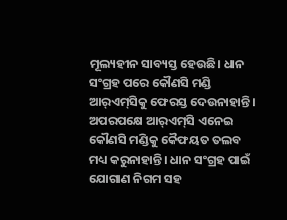ମୂଲ୍ୟହୀନ ସାବ୍ୟସ୍ତ ହେଉଛି। ଧାନ ସଂଗ୍ରହ ପରେ କୌଣସି ମଣ୍ଡି ଆର୍‌ଏମ୍‌ସିକୁ ଫେରସ୍ତ ଦେଉନାହାନ୍ତି। ଅପରପକ୍ଷେ ଆର୍‌ଏମ୍‌ସି ଏନେଇ କୌଣସି ମଣ୍ଡିକୁ କୈଫୟତ ତଲବ ମଧ୍ୟ କରୁନାହାନ୍ତି। ଧାନ ସଂଗ୍ରହ ପାଇଁ ଯୋଗାଣ ନିଗମ ସହ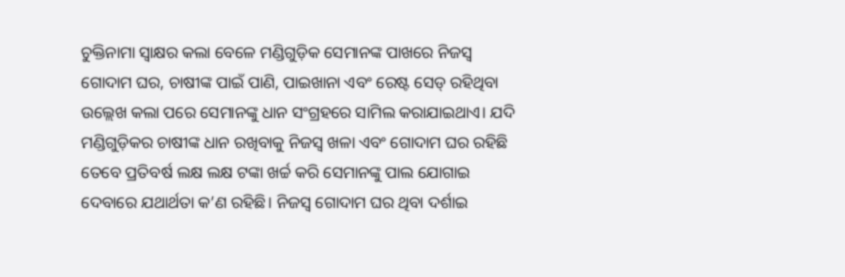ଚୁକ୍ତିନାମା ସ୍ବାକ୍ଷର କଲା ବେଳେ ମଣ୍ଡିଗୁଡ଼ିକ ସେମାନଙ୍କ ପାଖରେ ନିଜସ୍ବ ଗୋଦାମ ଘର, ଚାଷୀଙ୍କ ପାଇଁ ପାଣି, ପାଇଖାନା ଏବଂ ରେଷ୍ଟ ସେଡ୍‌ ରହିଥିବା ଉଲ୍ଲେଖ କଲା ପରେ ସେମାନଙ୍କୁ ଧାନ ସଂଗ୍ରହରେ ସାମିଲ କରାଯାଇଥାଏ। ଯଦି ମଣ୍ଡିଗୁଡ଼ିକର ଚାଷୀଙ୍କ ଧାନ ରଖିବାକୁ ନିଜସ୍ବ ଖଳା ଏବଂ ଗୋଦାମ ଘର ରହିଛି ତେବେ ପ୍ରତିବର୍ଷ ଲକ୍ଷ ଲକ୍ଷ ଟଙ୍କା ଖର୍ଚ୍ଚ କରି ସେମାନଙ୍କୁ ପାଲ ଯୋଗାଇ ଦେବାରେ ଯଥାର୍ଥତା କ’ଣ ରହିଛି। ନିଜସ୍ବ ଗୋଦାମ ଘର ଥିବା ଦର୍ଶାଇ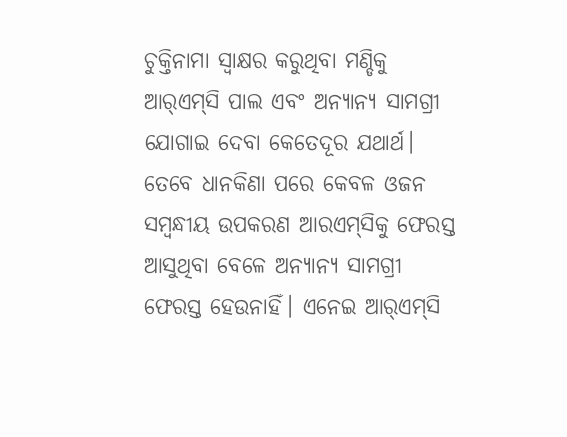ଚୁକ୍ତିନାମା ସ୍ବାକ୍ଷର କରୁଥିବା ମଣ୍ଡିକୁ ଆର୍‌ଏମ୍‌ସି ପାଲ ଏବଂ ଅନ୍ୟାନ୍ୟ ସାମଗ୍ରୀ ଯୋଗାଇ ଦେବା କେତେଦୂର ଯଥାର୍ଥ। ତେବେ ଧାନକିଣା ପରେ କେବଳ ଓଜନ ସମ୍ବନ୍ଧୀୟ ଉପକରଣ ଆରଏମ୍‌ସିକୁ ଫେରସ୍ତ ଆସୁଥିବା ବେଳେ ଅନ୍ୟାନ୍ୟ ସାମଗ୍ରୀ ଫେରସ୍ତ ହେଉନାହିଁ। ଏନେଇ ଆର୍‌ଏମ୍‌ସି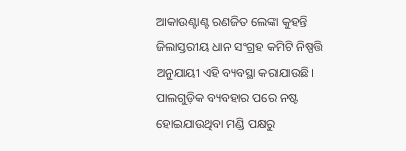ଆକାଉଣ୍ଟାଣ୍ଟ ରଣଜିତ ଲେଙ୍କା କୁହନ୍ତି ଜିଲାସ୍ତରୀୟ ଧାନ ସଂଗ୍ରହ କମିଟି ନିଷ୍ପତ୍ତି ଅନୁଯାୟୀ ଏହି ବ୍ୟବସ୍ଥା କରାଯାଉଛି। ପାଲଗୁଡ଼ିକ ବ୍ୟବହାର ପରେ ନଷ୍ଟ ହୋଇଯାଉଥିବା ମଣ୍ଡି ପକ୍ଷରୁ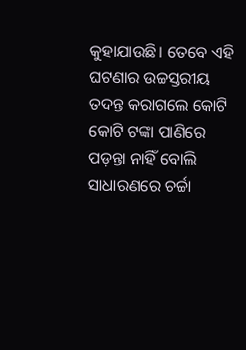କୁହାଯାଉଛି। ତେବେ ଏହି ଘଟଣାର ଉଚ୍ଚସ୍ତରୀୟ ତଦନ୍ତ କରାଗଲେ କୋଟି କୋଟି ଟଙ୍କା ପାଣିରେ ପଡ଼ନ୍ତା ନାହିଁ ବୋଲି ସାଧାରଣରେ ଚର୍ଚ୍ଚା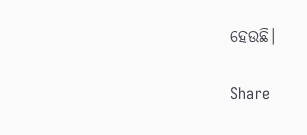ହେଉଛି।

Share